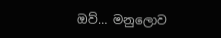ඔව්… මනුලොව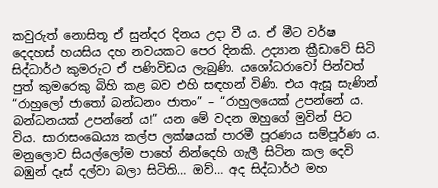කවුරුත් නොසිතූ ඒ සුන්දර දිනය උදා වී ය. ඒ මීට වර්ෂ දෙදහස් හයසිය දහ නවයකට පෙර දිනකි. උද්‍යාන ක්‍රීඩාවේ සිටි සිද්ධාර්ථ කුමරුට ඒ පණිවිඩය ලැබුණි. යශෝධරාවෝ පින්වත් පුත් කුමරෙකු බිහි කළ බව එහි සඳහන් විණි. එය ඇසූ සැණින් “රාහුලෝ ජාතෝ බන්ධනං ජාතං” – “රාහුලයෙක් උපන්නේ ය. බන්ධනයක් උපන්නේ ය!” යන මේ වදන ඔහුගේ මුවින් පිට විය. සාරාසංඛෙය්‍ය කල්ප ලක්ෂයක් පාරමී පූරණය සම්පූර්ණ ය. මනුලොව සියල්ලෝම පාහේ නින්දෙහි ගැලී සිටින කල දෙවි බඹුන් දෑස් දල්වා බලා සිටිති… ඔව්… අද සිද්ධාර්ථ මහ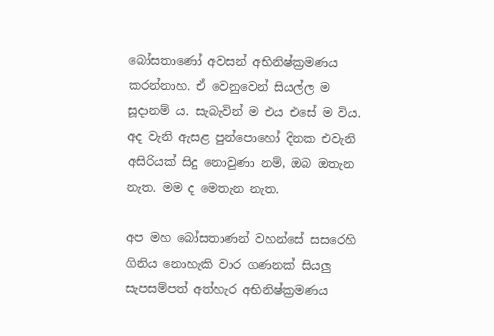බෝසතාණෝ අවසන් අභිනිෂ්ක්‍රමණය කරන්නාහ. ඒ වෙනුවෙන් සියල්ල ම සූදානම් ය. සැබැවින් ම එය එසේ ම විය. අද වැනි ඇසළ පුන්පොහෝ දිනක එවැනි අසිරියක් සිදු නොවුණා නම්, ඔබ ඔතැන නැත. මම ද මෙතැන නැත.

අප මහ බෝසතාණන් වහන්සේ සසරෙහි ගිනිය නොහැකි වාර ගණනක් සියලු‍ සැපසම්පත් අත්හැර අභිනිෂ්ක්‍රමණය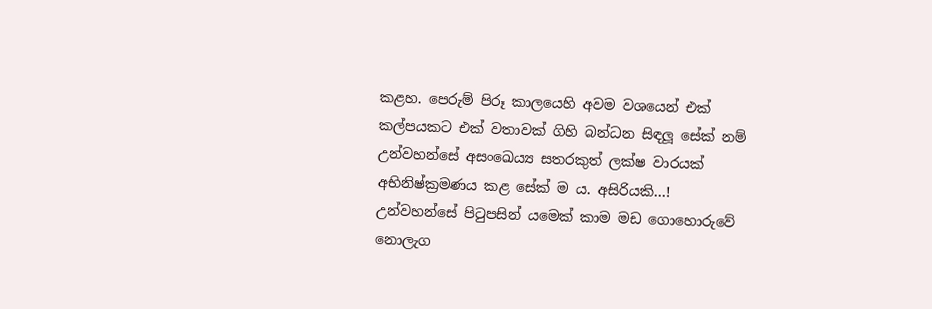කළහ. පෙරුම් පිරූ කාලයෙහි අවම වශයෙන් එක් කල්පයකට එක් වතාවක් ගිහි බන්ධන සිඳලූ සේක් නම් උන්වහන්සේ අසංඛෙය්‍ය සතරකුත් ලක්ෂ වාරයක් අභිනිෂ්ක්‍රමණය කළ සේක් ම ය. අසිරියකි…! උන්වහන්සේ පිටුපසින් යමෙක් කාම මඩ ගොහොරුවේ නොලැග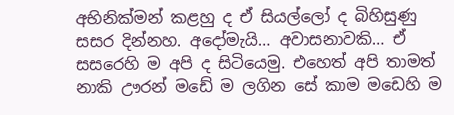අභිනික්මන් කළහු ද ඒ සියල්ලෝ ද බිහිසුණු සසර දින්නහ. අදෝමැයි… අවාසනාවකි… ඒ සසරෙහි ම අපි ද සිටියෙමු. එහෙත් අපි තාමත් නාකි ඌරන් මඩේ ම ලගින සේ කාම මඩෙහි ම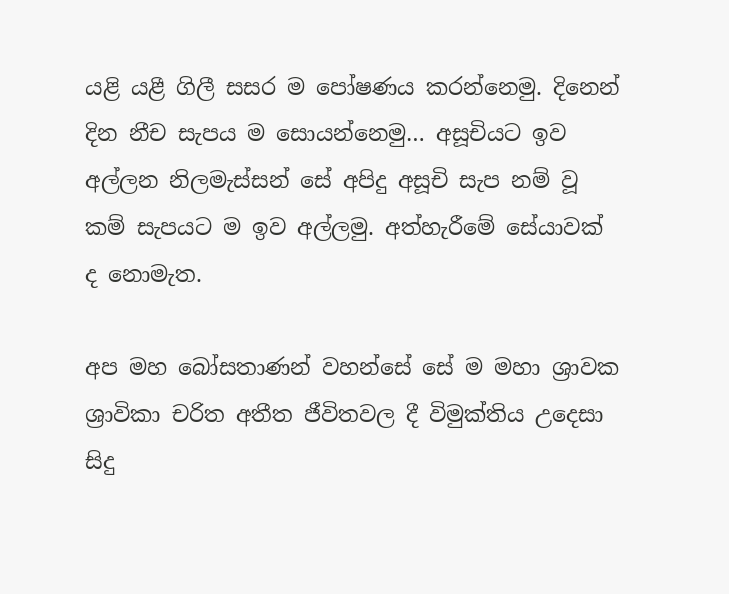යළි යළී ගිලී සසර ම පෝෂණය කරන්නෙමු. දිනෙන් දින නීච සැපය ම සොයන්නෙමු… අසූචියට ඉව අල්ලන නිලමැස්සන් සේ අපිදු අසූචි සැප නම් වූ කම් සැපයට ම ඉව අල්ලමු. අත්හැරීමේ සේයාවක් ද නොමැත.

අප මහ බෝසතාණන් වහන්සේ සේ ම මහා ශ්‍රාවක ශ්‍රාවිකා චරිත අතීත ජීවිතවල දී විමුක්තිය උදෙසා සිදු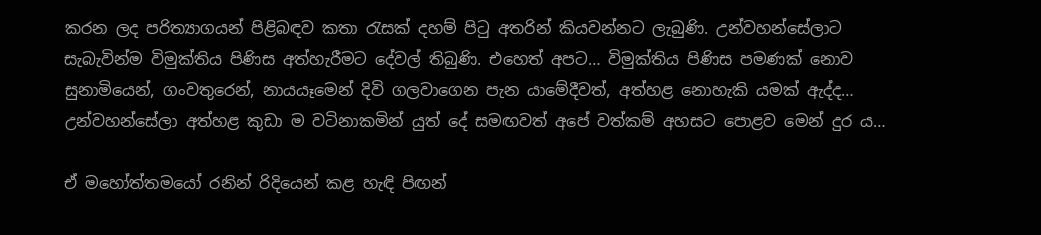කරන ලද පරිත්‍යාගයන් පිළිබඳව කතා රැසක් දහම් පිටු අතරින් කියවන්නට ලැබුණි. උන්වහන්සේලාට සැබැවින්ම විමුක්තිය පිණිස අත්හැරීමට දේවල් තිබුණි. එහෙත් අපට… විමුක්තිය පිණිස පමණක් නොව සුනාමියෙන්, ගංවතුරෙන්, නායයෑමෙන් දිවි ගලවාගෙන පැන යාමේදීවත්, අත්හළ නොහැකි යමක් ඇද්ද… උන්වහන්සේලා අත්හළ කුඩා ම වටිනාකමින් යුත් දේ සමඟවත් අපේ වත්කම් අහසට පොළව මෙන් දුර ය…

ඒ මහෝත්තමයෝ රනින් රිදියෙන් කළ හැඳි පිඟන්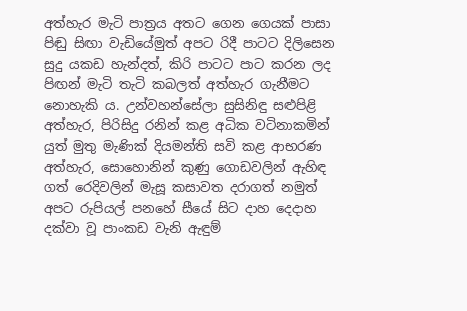අත්හැර මැටි පාත්‍රය අතට ගෙන ගෙයක් පාසා පිඬු සිඟා වැඩියේමුත් අපට රිදී පාටට දිලිසෙන සුදු යකඩ හැන්දත්, කිරි පාටට පාට කරන ලද පිඟන් මැටි තැටි කබලත් අත්හැර ගැනීමට නොහැකි ය. උන්වහන්සේලා සුසිනිඳු සළුපිළි අත්හැර, පිරිසිදු රනින් කළ අධික වටිනාකමින් යුත් මුතු මැණික් දියමන්ති සවි කළ ආභරණ අත්හැර, සොහොනින් කුණු ගොඩවලින් ඇහිඳ ගත් රෙදිවලින් මැසූ කසාවත දරාගත් නමුත් අපට රුපියල් පනහේ සීයේ සිට දාහ දෙදාහ දක්වා වූ පාංකඩ වැනි ඇඳුම්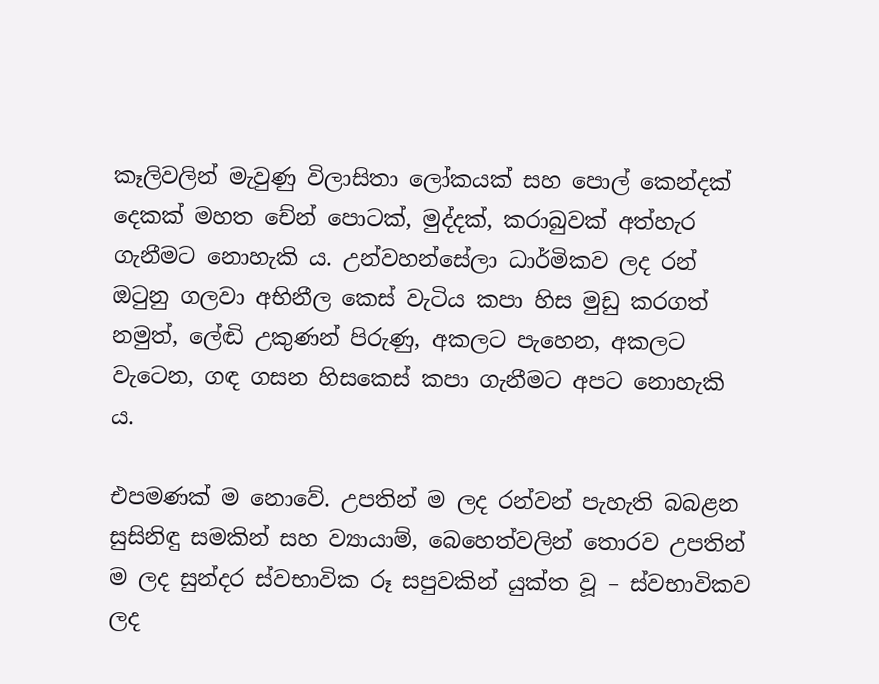කෑලිවලින් මැවුණු විලාසිතා ලෝකයක් සහ පොල් කෙන්දක් දෙකක් මහත චේන් පොටක්, මුද්දක්, කරාබුවක් අත්හැර ගැනීමට නොහැකි ය. උන්වහන්සේලා ධාර්මිකව ලද රන් ඔටුනු ගලවා අභිනීල කෙස් වැටිය කපා හිස මුඩු කරගත් නමුත්, ලේඬි උකුණන් පිරුණු, අකලට පැහෙන, අකලට වැටෙන, ගඳ ගසන හිසකෙස් කපා ගැනීමට අපට නොහැකි ය.

එපමණක් ම නොවේ. උපතින් ම ලද රන්වන් පැහැති බබළන සුසිනිඳු සමකින් සහ ව්‍යායාම්, බෙහෙත්වලින් තොරව උපතින් ම ලද සුන්දර ස්වභාවික රූ සපුවකින් යුක්ත වූ – ස්වභාවිකව ලද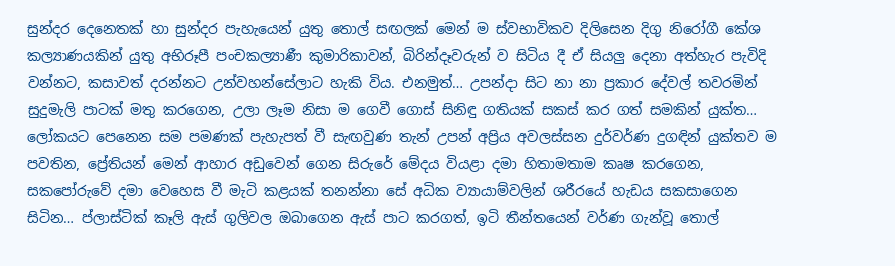සුන්දර දෙනෙතක් හා සුන්දර පැහැයෙන් යුතු තොල් සඟලක් මෙන් ම ස්වභාවිකව දිලිසෙන දිගු නිරෝගී කේශ කල්‍යාණයකින් යුතු අභිරූපී පංචකල්‍යාණී කුමාරිකාවන්, බිරින්දෑවරුන් ව සිටිය දී ඒ සියලු‍ දෙනා අත්හැර පැවිදි වන්නට, කසාවත් දරන්නට උන්වහන්සේලාට හැකි විය. එනමුත්… උපන්දා සිට නා නා ප්‍රකාර දේවල් තවරමින් සුදුමැලි පාටක් මතු කරගෙන, උලා ලෑම නිසා ම ගෙවී ගොස් සිනිඳු ගතියක් සකස් කර ගත් සමකින් යුක්ත… ලෝකයට පෙනෙන සම පමණක් පැහැපත් වී සැඟවුණ තැන් උපන් අප්‍රිය අවලස්සන දුර්වර්ණ දුගඳින් යුක්තව ම පවතින, ප්‍රේතියන් මෙන් ආහාර අඩුවෙන් ගෙන සිරුරේ මේදය වියළා දමා හිතාමතාම කෘෂ කරගෙන, සකපෝරුවේ දමා වෙහෙස වී මැටි කළයක් තනන්නා සේ අධික ව්‍යායාම්වලින් ශරීරයේ හැඩය සකසාගෙන සිටින… ප්ලාස්ටික් කෑලි ඇස් ගුලිවල ඔබාගෙන ඇස් පාට කරගත්, ඉටි තීන්තයෙන් වර්ණ ගැන්වූ තොල්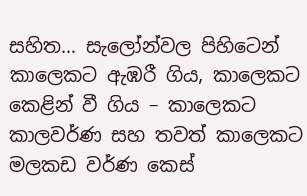සහිත… සැලෝන්වල පිහිටෙන් කාලෙකට ඇඹරී ගිය, කාලෙකට කෙළින් වී ගිය – කාලෙකට කාලවර්ණ සහ තවත් කාලෙකට මලකඩ වර්ණ කෙස්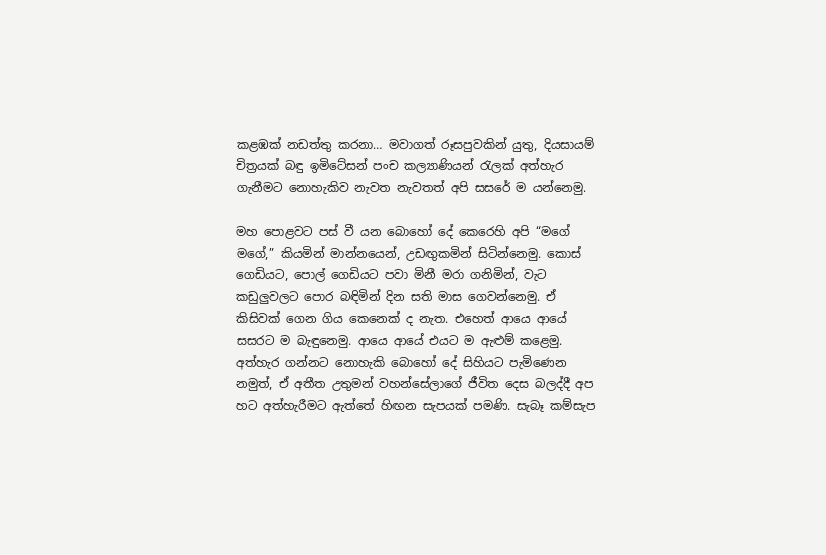කළඹක් නඩත්තු කරනා… මවාගත් රූසපුවකින් යුතු, දියසායම් චිත්‍රයක් බඳු ඉමිටේසන් පංච කල්‍යාණියන් රැලක් අත්හැර ගැනීමට නොහැකිව නැවත නැවතත් අපි සසරේ ම යන්නෙමු.

මහ පොළවට පස් වී යන බොහෝ දේ කෙරෙහි අපි “මගේ මගේ,” කියමින් මාන්නයෙන්, උඩඟු‍කමින් සිටින්නෙමු. කොස් ගෙඩියට, පොල් ගෙඩියට පවා මිනී මරා ගනිමින්, වැට කඩුලු‍වලට පොර බඳිමින් දින සති මාස ගෙවන්නෙමු. ඒ කිසිවක් ගෙන ගිය කෙනෙක් ද නැත. එහෙත් ආයෙ ආයේ සසරට ම බැඳුනෙමු. ආයෙ ආයේ එයට ම ඇළුම් කළෙමු. අත්හැර ගන්නට නොහැකි බොහෝ දේ සිහියට පැමිණෙන නමුත්, ඒ අතීත උතුමන් වහන්සේලාගේ ජීවිත දෙස බලද්දී අප හට අත්හැරීමට ඇත්තේ හිඟන සැපයක් පමණි. සැබෑ කම්සැප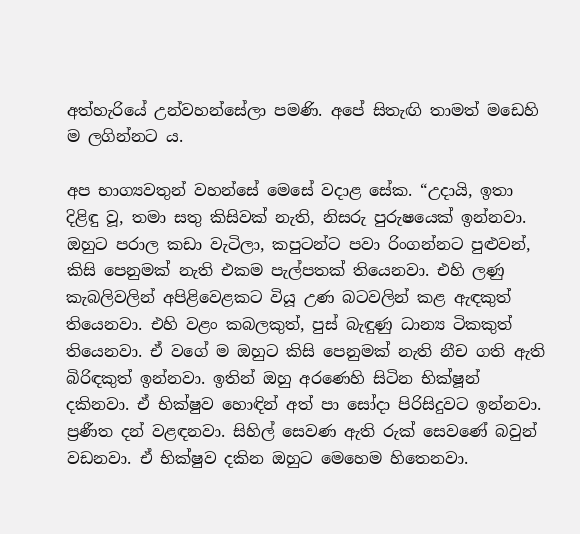අත්හැරියේ උන්වහන්සේලා පමණි. අපේ සිතැඟි තාමත් මඩෙහි ම ලගින්නට ය.

අප භාග්‍යවතුන් වහන්සේ මෙසේ වදාළ සේක. “උදායි, ඉතා දිළිඳු වූ, තමා සතු කිසිවක් නැති, නිසරු පුරුෂයෙක් ඉන්නවා. ඔහුට පරාල කඩා වැටිලා, කපුටන්ට පවා රිංගන්නට පුළුවන්, කිසි පෙනුමක් නැති එකම පැල්පතක් තියෙනවා. එහි ලණු කැබලිවලින් අපිළිවෙළකට වියූ උණ බටවලින් කළ ඇඳකුත් තියෙනවා. එහි වළං කබලකුත්, පුස් බැඳුණු ධාන්‍ය ටිකකුත් තියෙනවා. ඒ වගේ ම ඔහුට කිසි පෙනුමක් නැති නීච ගති ඇති බිරිඳකුත් ඉන්නවා. ඉතින් ඔහු අරණෙහි සිටින භික්ෂූන් දකිනවා. ඒ භික්ෂුව හොඳින් අත් පා සෝදා පිරිසිදුවට ඉන්නවා. ප්‍රණීත දන් වළඳනවා. සිහිල් සෙවණ ඇති රුක් සෙවණේ බවුන් වඩනවා. ඒ භික්ෂුව දකින ඔහුට මෙහෙම හිතෙනවා.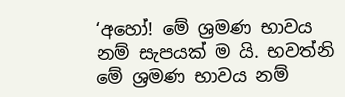‘අහෝ! මේ ශ්‍රමණ භාවය නම් සැපයක් ම යි. භවත්නි මේ ශ්‍රමණ භාවය නම්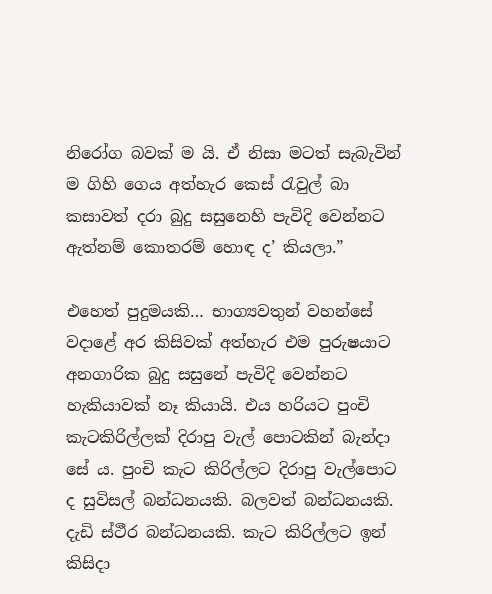නිරෝග බවක් ම යි. ඒ නිසා මටත් සැබැවින් ම ගිහි ගෙය අත්හැර කෙස් රැවුල් බා කසාවත් දරා බුදු සසුනෙහි පැවිදි වෙන්නට ඇත්නම් කොතරම් හොඳ ද’ කියලා.”

එහෙත් පුදුමයකි… භාග්‍යවතුන් වහන්සේ වදාළේ අර කිසිවක් අත්හැර එම පුරුෂයාට අනගාරික බුදු සසුනේ පැවිදි වෙන්නට හැකියාවක් නෑ කියායි. එය හරියට පුංචි කැටකිරිල්ලක් දිරාපු වැල් පොටකින් බැන්දා සේ ය. පුංචි කැට කිරිල්ලට දිරාපු වැල්පොට ද සුවිසල් බන්ධනයකි. බලවත් බන්ධනයකි. දැඩි ස්ථීර බන්ධනයකි. කැට කිරිල්ලට ඉන් කිසිදා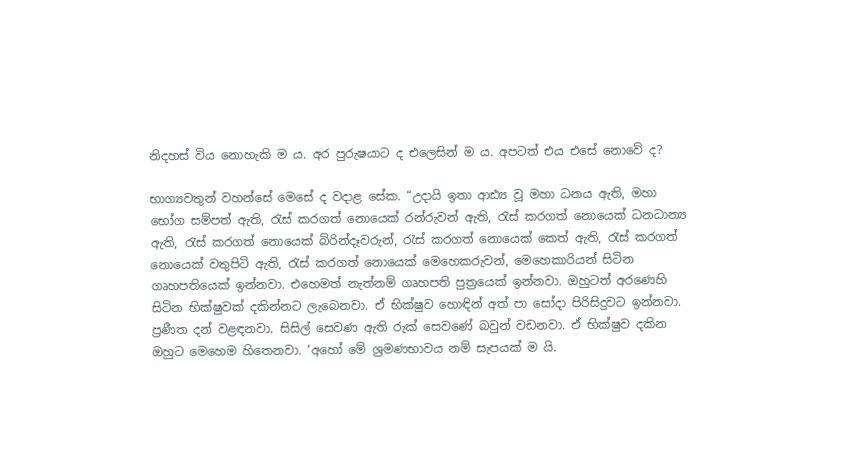නිදහස් විය නොහැකි ම ය. අර පුරුෂයාට ද එලෙසින් ම ය. අපටත් එය එසේ නොවේ ද?

භාග්‍යවතුන් වහන්සේ මෙසේ ද වදාළ සේක. “උදායි ඉතා ආඪ්‍ය වූ මහා ධනය ඇති, මහා භෝග සම්පත් ඇති, රැස් කරගත් නොයෙක් රන්රුවන් ඇති, රැස් කරගත් නොයෙක් ධනධාන්‍ය ඇති, රැස් කරගත් නොයෙක් බිරින්දෑවරුන්, රැස් කරගත් නොයෙක් කෙත් ඇති, රැස් කරගත් නොයෙක් වතුපිටි ඇති, රැස් කරගත් නොයෙක් මෙහෙකරුවන්, මෙහෙකාරියන් සිටින ගෘහපතියෙක් ඉන්නවා. එහෙමත් නැත්නම් ගෘහපති පුත්‍රයෙක් ඉන්නවා. ඔහුටත් අරණෙහි සිටින භික්ෂුවක් දකින්නට ලැබෙනවා. ඒ භික්ෂුව හොඳින් අත් පා සෝදා පිරිසිදුවට ඉන්නවා. ප්‍රණීත දන් වළඳනවා. සිසිල් සෙවණ ඇති රුක් සෙවණේ බවුන් වඩනවා. ඒ භික්ෂුව දකින ඔහුට මෙහෙම හිතෙනවා. ‘අහෝ මේ ශ්‍රමණභාවය නම් සැපයක් ම යි.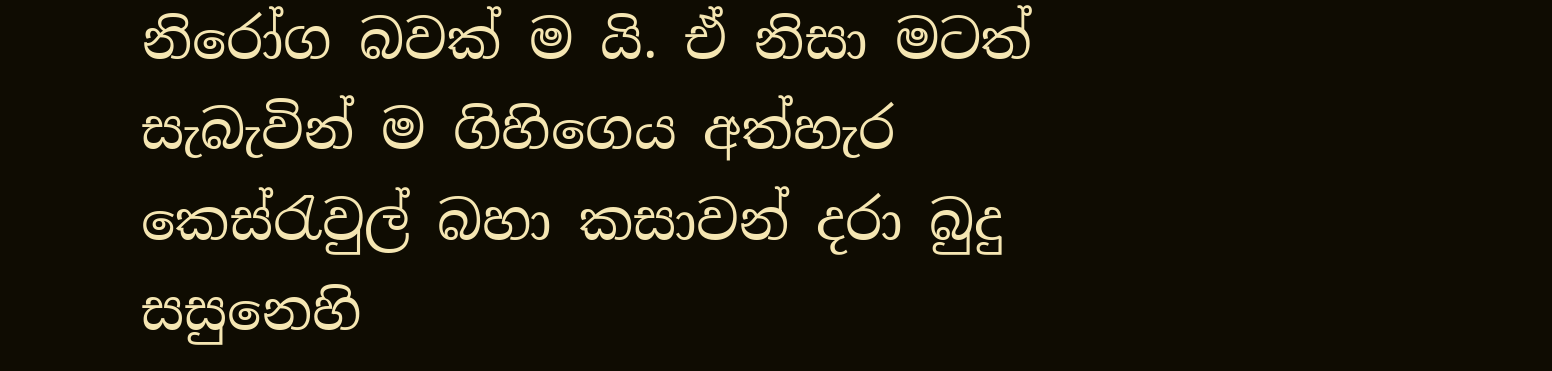නිරෝග බවක් ම යි. ඒ නිසා මටත් සැබැවින් ම ගිහිගෙය අත්හැර කෙස්රැවුල් බහා කසාවන් දරා බුදු සසුනෙහි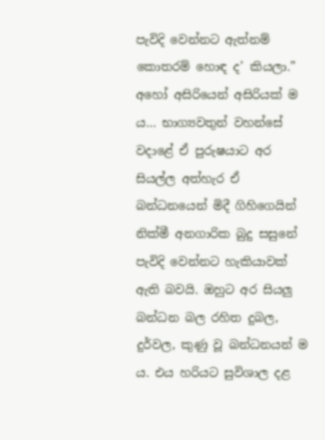පැවිදි වෙන්නට ඇත්නම් කොතරම් හොඳ ද’ කියලා.” අහෝ අසිරියෙන් අසිරියක් ම ය… භාග්‍යවතුන් වහන්සේ වදාළේ ඒ පුරුෂයාට අර සියල්ල අත්හැර ඒ බන්ධනයෙන් මිදී ගිහිගෙයින් නික්මී අනගාරික බුදු සසුනේ පැවිදි වෙන්නට හැකියාවක් ඇති බවයි. ඔහුට අර සියලු‍ බන්ධන බල රහිත දුබල, දුර්වල, කුණු වූ බන්ධනයන් ම ය. එය හරියට සුවිශාල දළ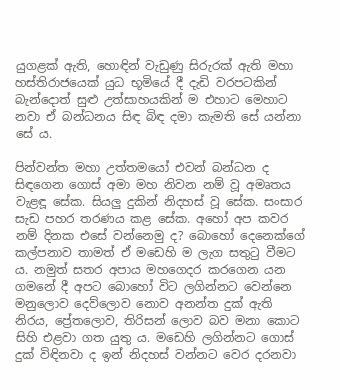යුගළක් ඇති, හොඳින් වැඩුණු සිරුරක් ඇති මහා හස්තිරාජයෙක් යුධ භූමියේ දී දැඩි වරපටකින් බැන්දොත් සුළු උත්සාහයකින් ම එහාට මෙහාට නවා ඒ බන්ධනය සිඳ බිඳ දමා කැමති සේ යන්නා සේ ය.

පින්වන්ත මහා උත්තමයෝ එවන් බන්ධන ද සිඳගෙන ගොස් අමා මහ නිවන නම් වූ අමෘතය වැළඳූ සේක. සියලු‍ දුකින් නිදහස් වූ සේක. සංසාර සැඩ පහර තරණය කළ සේක. අහෝ අප කවර නම් දිනක එසේ වන්නෙමු ද? බොහෝ දෙනෙක්ගේ කල්පනාව තාමත් ඒ මඩෙහි ම ලැග සතුටු වීමට ය. නමුත් සතර අපාය මහගෙදර කරගෙන යන ගමනේ දී අපට බොහෝ විට ලගින්නට වෙන්නෙ මනුලොව දෙව්ලොව නොව අනන්ත දුක් ඇති නිරය, ප්‍රේතලොව, තිරිසන් ලොව බව මනා කොට සිහි එළවා ගත යුතු ය. මඩෙහි ලගින්නට ගොස් දුක් විඳිනවා ද ඉන් නිදහස් වන්නට වෙර දරනවා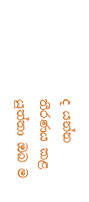ද යන්න තීරණය කළ යුත්තා ඔබ ම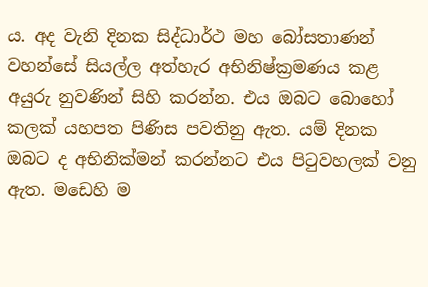ය. අද වැනි දිනක සිද්ධාර්ථ මහ බෝසතාණන් වහන්සේ සියල්ල අත්හැර අභිනිෂ්ක්‍රමණය කළ අයුරු නුවණින් සිහි කරන්න. එය ඔබට බොහෝ කලක් යහපත පිණිස පවතිනු ඇත. යම් දිනක ඔබට ද අභිනික්මන් කරන්නට එය පිටුවහලක් වනු ඇත. මඩෙහි ම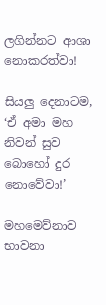ලගින්නට ආශා නොකරත්වා!

සියලු‍ දෙනාටම, ‘ඒ අමා මහ නිවන් සුව බොහෝ දුර නොවේවා!’

මහමෙව්නාව භාවනා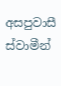අසපුවාසී ස්වාමීන්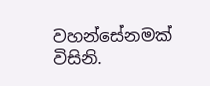වහන්සේනමක් විසිනි.